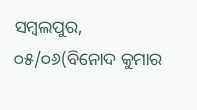ସମ୍ବଲପୁର, ୦୫/୦୬(ବିନୋଦ କୁମାର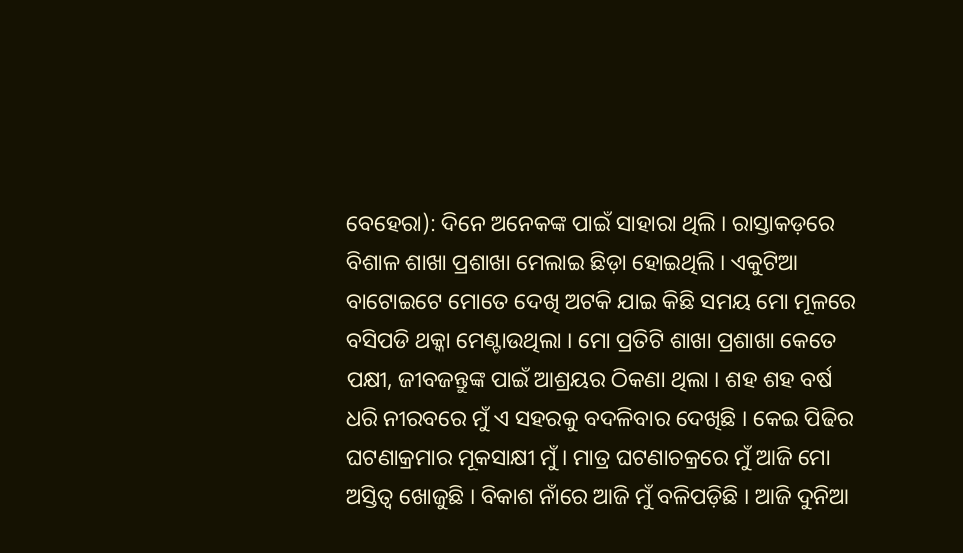ବେହେରା): ଦିନେ ଅନେକଙ୍କ ପାଇଁ ସାହାରା ଥିଲି । ରାସ୍ତାକଡ଼ରେ ବିଶାଳ ଶାଖା ପ୍ରଶାଖା ମେଲାଇ ଛିଡ଼ା ହୋଇଥିଲି । ଏକୁଟିଆ ବାଟୋଇଟେ ମୋତେ ଦେଖି ଅଟକି ଯାଇ କିଛି ସମୟ ମୋ ମୂଳରେ ବସିପଡି ଥକ୍କା ମେଣ୍ଟାଉଥିଲା । ମୋ ପ୍ରତିଟି ଶାଖା ପ୍ରଶାଖା କେତେ ପକ୍ଷୀ, ଜୀବଜନ୍ତୁଙ୍କ ପାଇଁ ଆଶ୍ରୟର ଠିକଣା ଥିଲା । ଶହ ଶହ ବର୍ଷ ଧରି ନୀରବରେ ମୁଁ ଏ ସହରକୁ ବଦଳିବାର ଦେଖିଛି । କେଇ ପିଢିର ଘଟଣାକ୍ରମାର ମୂକସାକ୍ଷୀ ମୁଁ । ମାତ୍ର ଘଟଣାଚକ୍ରରେ ମୁଁ ଆଜି ମୋ ଅସ୍ତିତ୍ୱ ଖୋଜୁଛି । ବିକାଶ ନାଁରେ ଆଜି ମୁଁ ବଳିପଡ଼ିଛି । ଆଜି ଦୁନିଆ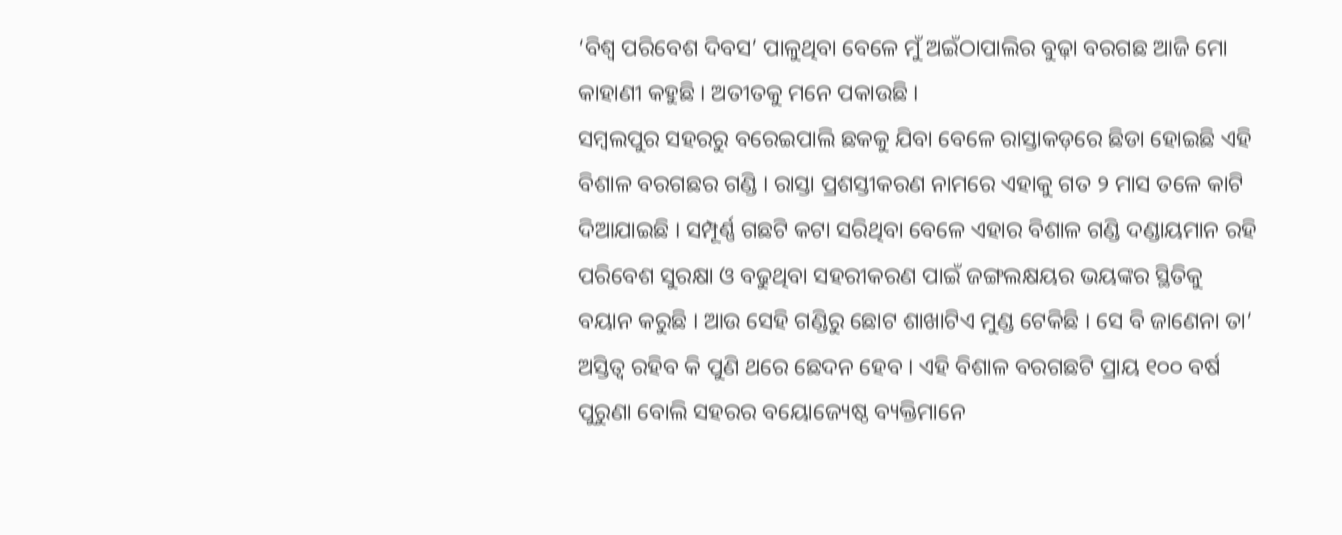‘ବିଶ୍ୱ ପରିବେଶ ଦିବସ’ ପାଳୁଥିବା ବେଳେ ମୁଁ ଅଇଁଠାପାଲିର ବୁଢ଼ା ବରଗଛ ଆଜି ମୋ କାହାଣୀ କହୁଛି । ଅତୀତକୁ ମନେ ପକାଉଛି ।
ସମ୍ବଲପୁର ସହରରୁ ବରେଇପାଲି ଛକକୁ ଯିବା ବେଳେ ରାସ୍ତାକଡ଼ରେ ଛିଡା ହୋଇଛି ଏହି ବିଶାଳ ବରଗଛର ଗଣ୍ଡି । ରାସ୍ତା ପ୍ରଶସ୍ତୀକରଣ ନାମରେ ଏହାକୁ ଗତ ୨ ମାସ ତଳେ କାଟି ଦିଆଯାଇଛି । ସମ୍ପୂର୍ଣ୍ଣ ଗଛଟି କଟା ସରିଥିବା ବେଳେ ଏହାର ବିଶାଳ ଗଣ୍ଡି ଦଣ୍ଡାୟମାନ ରହି ପରିବେଶ ସୁରକ୍ଷା ଓ ବଢୁଥିବା ସହରୀକରଣ ପାଇଁ ଜଙ୍ଗଲକ୍ଷୟର ଭୟଙ୍କର ସ୍ଥିତିକୁ ବୟାନ କରୁଛି । ଆଉ ସେହି ଗଣ୍ଡିରୁ ଛୋଟ ଶାଖାଟିଏ ମୁଣ୍ଡ ଟେକିଛି । ସେ ବି ଜାଣେନା ତା’ ଅସ୍ତିତ୍ୱ ରହିବ କି ପୁଣି ଥରେ ଛେଦନ ହେବ । ଏହି ବିଶାଳ ବରଗଛଟି ପ୍ରାୟ ୧୦୦ ବର୍ଷ ପୁରୁଣା ବୋଲି ସହରର ବୟୋଜ୍ୟେଷ୍ଠ ବ୍ୟକ୍ତିମାନେ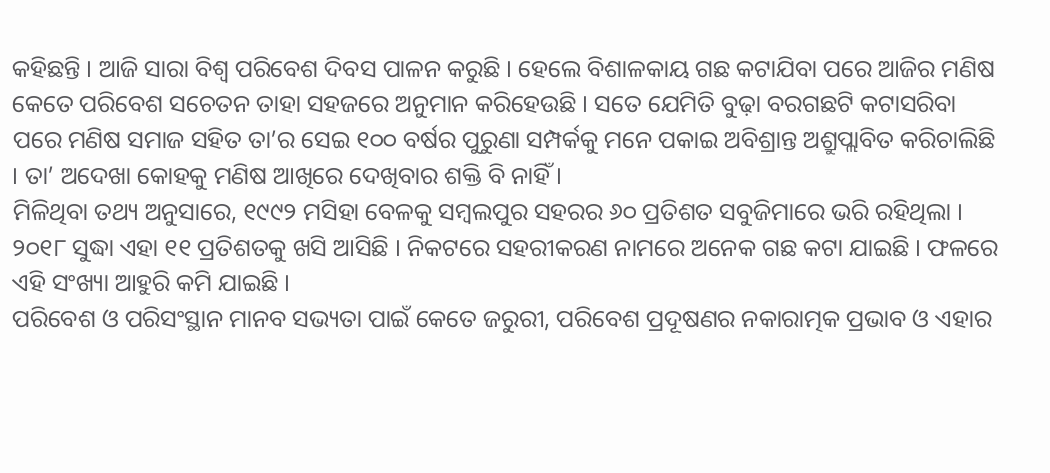କହିଛନ୍ତି । ଆଜି ସାରା ବିଶ୍ୱ ପରିବେଶ ଦିବସ ପାଳନ କରୁଛି । ହେଲେ ବିଶାଳକାୟ ଗଛ କଟାଯିବା ପରେ ଆଜିର ମଣିଷ କେତେ ପରିବେଶ ସଚେତନ ତାହା ସହଜରେ ଅନୁମାନ କରିହେଉଛି । ସତେ ଯେମିତି ବୁଢ଼ା ବରଗଛଟି କଟାସରିବା ପରେ ମଣିଷ ସମାଜ ସହିତ ତା’ର ସେଇ ୧୦୦ ବର୍ଷର ପୁରୁଣା ସମ୍ପର୍କକୁ ମନେ ପକାଇ ଅବିଶ୍ରାନ୍ତ ଅଶ୍ରୁପ୍ଲାବିତ କରିଚାଲିଛି । ତା’ ଅଦେଖା କୋହକୁ ମଣିଷ ଆଖିରେ ଦେଖିବାର ଶକ୍ତି ବି ନାହିଁ ।
ମିଳିଥିବା ତଥ୍ୟ ଅନୁସାରେ, ୧୯୯୨ ମସିହା ବେଳକୁ ସମ୍ବଲପୁର ସହରର ୬୦ ପ୍ରତିଶତ ସବୁଜିମାରେ ଭରି ରହିଥିଲା । ୨୦୧୮ ସୁଦ୍ଧା ଏହା ୧୧ ପ୍ରତିଶତକୁ ଖସି ଆସିଛି । ନିକଟରେ ସହରୀକରଣ ନାମରେ ଅନେକ ଗଛ କଟା ଯାଇଛି । ଫଳରେ ଏହି ସଂଖ୍ୟା ଆହୁରି କମି ଯାଇଛି ।
ପରିବେଶ ଓ ପରିସଂସ୍ଥାନ ମାନବ ସଭ୍ୟତା ପାଇଁ କେତେ ଜରୁରୀ, ପରିବେଶ ପ୍ରଦୂଷଣର ନକାରାତ୍ମକ ପ୍ରଭାବ ଓ ଏହାର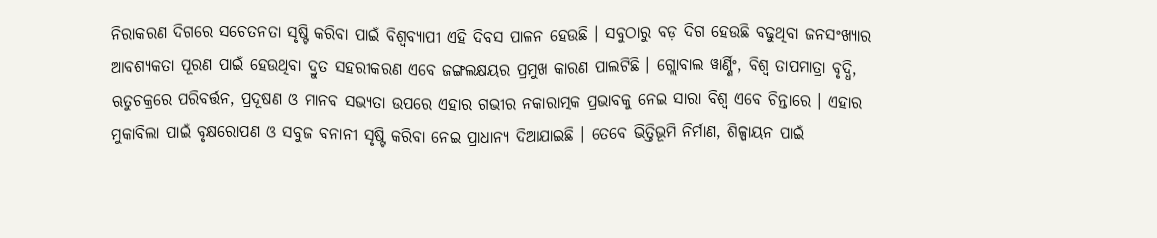ନିରାକରଣ ଦିଗରେ ସଚେତନତା ସୃଷ୍ଟି କରିବା ପାଇଁ ବିଶ୍ୱବ୍ୟାପୀ ଏହି ଦିବସ ପାଳନ ହେଉଛି । ସବୁଠାରୁ ବଡ଼ ଦିଗ ହେଉଛି ବଢୁଥିବା ଜନସଂଖ୍ୟାର ଆବଶ୍ୟକତା ପୂରଣ ପାଇଁ ହେଉଥିବା ଦ୍ରୁତ ସହରୀକରଣ ଏବେ ଜଙ୍ଗଲକ୍ଷୟର ପ୍ରମୁଖ କାରଣ ପାଲଟିଛି । ଗ୍ଲୋବାଲ ୱାର୍ଣ୍ଣିଂ, ବିଶ୍ୱ ତାପମାତ୍ରା ବୃଦ୍ଧି, ଋତୁଚକ୍ରରେ ପରିବର୍ତ୍ତନ, ପ୍ରଦୂଷଣ ଓ ମାନବ ସଭ୍ୟତା ଉପରେ ଏହାର ଗଭୀର ନକାରାତ୍ମକ ପ୍ରଭାବକୁ ନେଇ ସାରା ବିଶ୍ୱ ଏବେ ଚିନ୍ତାରେ । ଏହାର ମୁକାବିଲା ପାଇଁ ବୃକ୍ଷରୋପଣ ଓ ସବୁଜ ବନାନୀ ସୃଷ୍ଟି କରିବା ନେଇ ପ୍ରାଧାନ୍ୟ ଦିଆଯାଇଛି । ତେବେ ଭିତ୍ତିଭୂମି ନିର୍ମାଣ, ଶିଳ୍ପାୟନ ପାଇଁ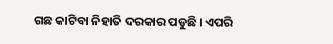ଗଛ କାଟିବା ନିହାତି ଦରକାର ପଡୁଛି । ଏପରି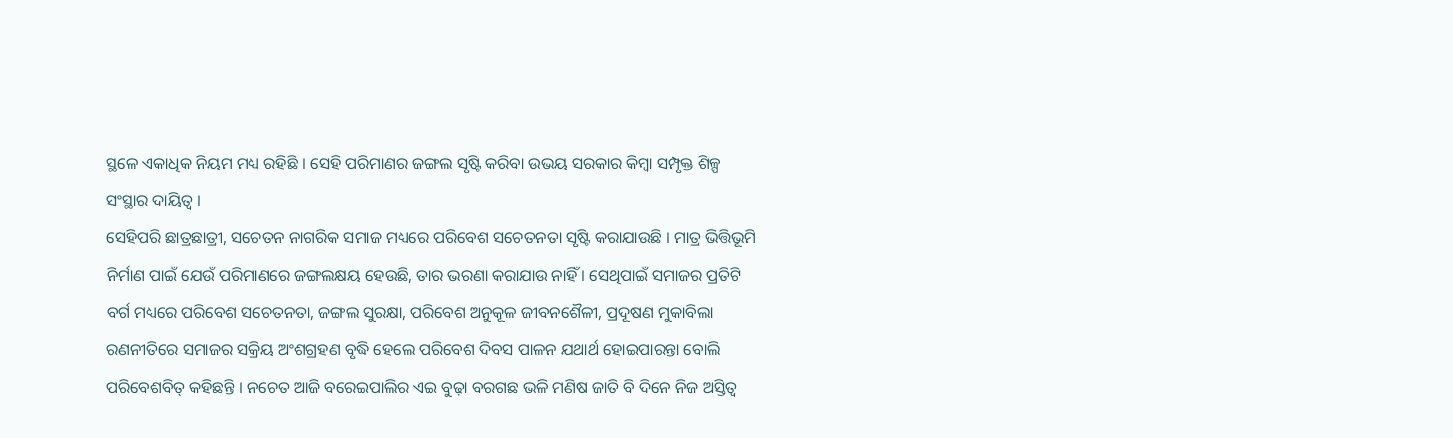ସ୍ଥଳେ ଏକାଧିକ ନିୟମ ମଧ୍ୟ ରହିଛି । ସେହି ପରିମାଣର ଜଙ୍ଗଲ ସୃଷ୍ଟି କରିବା ଉଭୟ ସରକାର କିମ୍ବା ସମ୍ପୃକ୍ତ ଶିଳ୍ପ ସଂସ୍ଥାର ଦାୟିତ୍ୱ ।
ସେହିପରି ଛାତ୍ରଛାତ୍ରୀ, ସଚେତନ ନାଗରିକ ସମାଜ ମଧ୍ୟରେ ପରିବେଶ ସଚେତନତା ସୃଷ୍ଟି କରାଯାଉଛି । ମାତ୍ର ଭିତ୍ତିଭୂମି ନିର୍ମାଣ ପାଇଁ ଯେଉଁ ପରିମାଣରେ ଜଙ୍ଗଲକ୍ଷୟ ହେଉଛି, ତାର ଭରଣା କରାଯାଉ ନାହିଁ । ସେଥିପାଇଁ ସମାଜର ପ୍ରତିଟି ବର୍ଗ ମଧ୍ୟରେ ପରିବେଶ ସଚେତନତା, ଜଙ୍ଗଲ ସୁରକ୍ଷା, ପରିବେଶ ଅନୁକୂଳ ଜୀବନଶୈଳୀ, ପ୍ରଦୂଷଣ ମୁକାବିଲା ରଣନୀତିରେ ସମାଜର ସକ୍ରିୟ ଅଂଶଗ୍ରହଣ ବୃଦ୍ଧି ହେଲେ ପରିବେଶ ଦିବସ ପାଳନ ଯଥାର୍ଥ ହୋଇପାରନ୍ତା ବୋଲି ପରିବେଶବିତ୍ କହିଛନ୍ତି । ନଚେତ ଆଜି ବରେଇପାଲିର ଏଇ ବୁଢ଼ା ବରଗଛ ଭଳି ମଣିଷ ଜାତି ବି ଦିନେ ନିଜ ଅସ୍ତିତ୍ୱ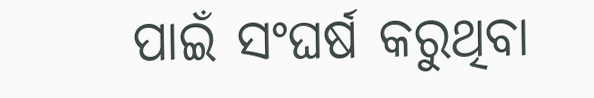ପାଇଁ ସଂଘର୍ଷ କରୁଥିବା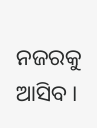ନଜରକୁ ଆସିବ ।